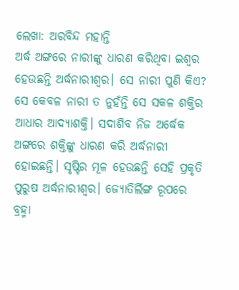ଲେଖା: ଅରବିନ୍ଦ ମହାନ୍ତି
ଅର୍ଦ୍ଧ ଅଙ୍ଗରେ ନାରୀଙ୍କୁ ଧାରଣ କରିଥିବା ଇଶ୍ୱର ହେଉଛନ୍ତି ଅର୍ଦ୍ଧନାରୀଶ୍ୱର। ସେ ନାରୀ ପୁଣି କିଏ? ସେ କେବଳ ନାରୀ ତ ନୁହଁନ୍ତି ସେ ସକଳ ଶକ୍ତିର ଆଧାର ଆଦ୍ୟାଶକ୍ତି। ସଦାଶିବ ନିଜ ଅର୍ଦ୍ଧେକ ଅଙ୍ଗରେ ଶକ୍ତିଙ୍କୁ ଧାରଣ କରି ଅର୍ଦ୍ଧନାରୀ ହୋଇଛନ୍ତି। ସୃଷ୍ଟିର ମୂଳ ହେଉଛନ୍ତି ସେହି ପ୍ରକୃତି ପୁରୁଷ ଅର୍ଦ୍ଧନାରୀଶ୍ୱର। ଜ୍ୟୋତିର୍ଲିଙ୍ଗ ରୂପରେ ବ୍ରହ୍ମା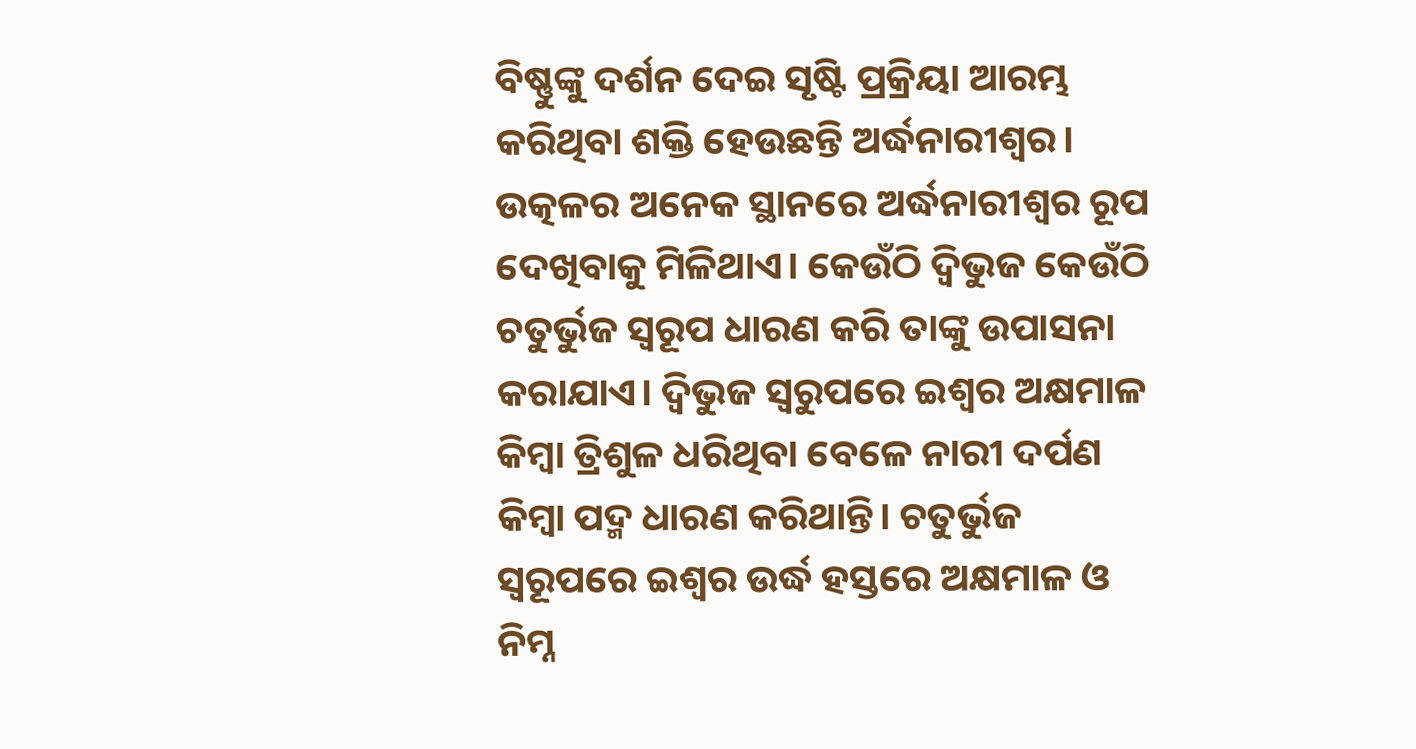ବିଷ୍ଣୁଙ୍କୁ ଦର୍ଶନ ଦେଇ ସୃଷ୍ଟି ପ୍ରକ୍ରିୟା ଆରମ୍ଭ କରିଥିବା ଶକ୍ତି ହେଉଛନ୍ତି ଅର୍ଦ୍ଧନାରୀଶ୍ୱର।
ଉତ୍କଳର ଅନେକ ସ୍ଥାନରେ ଅର୍ଦ୍ଧନାରୀଶ୍ୱର ରୂପ ଦେଖିବାକୁ ମିଳିଥାଏ। କେଉଁଠି ଦ୍ୱିଭୁଜ କେଉଁଠି ଚତୁର୍ଭୁଜ ସ୍ଵରୂପ ଧାରଣ କରି ତାଙ୍କୁ ଉପାସନା କରାଯାଏ। ଦ୍ୱିଭୁଜ ସ୍ଵରୁପରେ ଇଶ୍ୱର ଅକ୍ଷମାଳ କିମ୍ବା ତ୍ରିଶୁଳ ଧରିଥିବା ବେଳେ ନାରୀ ଦର୍ପଣ କିମ୍ବା ପଦ୍ମ ଧାରଣ କରିଥାନ୍ତି। ଚତୁର୍ଭୁଜ ସ୍ଵରୂପରେ ଇଶ୍ୱର ଉର୍ଦ୍ଧ ହସ୍ତରେ ଅକ୍ଷମାଳ ଓ ନିମ୍ନ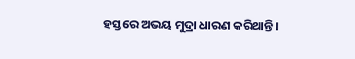ହସ୍ତରେ ଅଭୟ ମୁଦ୍ରା ଧାରଣ କରିଥାନ୍ତି।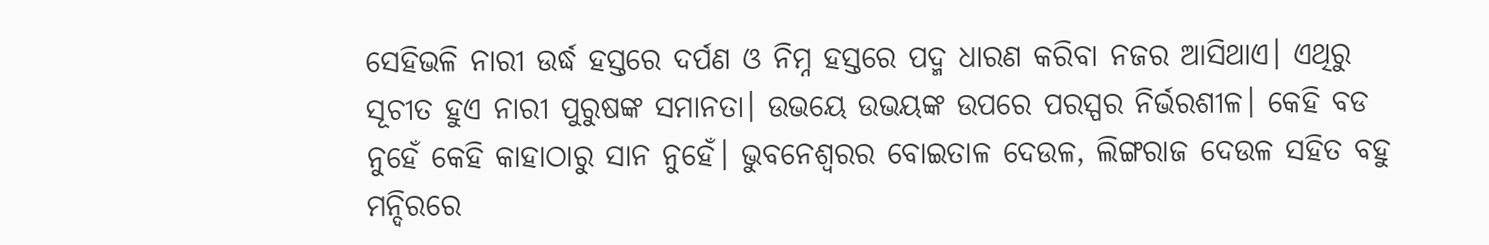ସେହିଭଳି ନାରୀ ଉର୍ଦ୍ଧ ହସ୍ତରେ ଦର୍ପଣ ଓ ନିମ୍ନ ହସ୍ତରେ ପଦ୍ମ ଧାରଣ କରିବା ନଜର ଆସିଥାଏ। ଏଥିରୁ ସୂଚୀତ ହୁଏ ନାରୀ ପୁରୁଷଙ୍କ ସମାନତା। ଉଭୟେ ଉଭୟଙ୍କ ଉପରେ ପରସ୍ପର ନିର୍ଭରଶୀଳ। କେହି ବଡ ନୁହେଁ କେହି କାହାଠାରୁ ସାନ ନୁହେଁ। ଭୁବନେଶ୍ୱରର ବୋଇତାଳ ଦେଉଳ, ଲିଙ୍ଗରାଜ ଦେଉଳ ସହିତ ବହୁ ମନ୍ଦିରରେ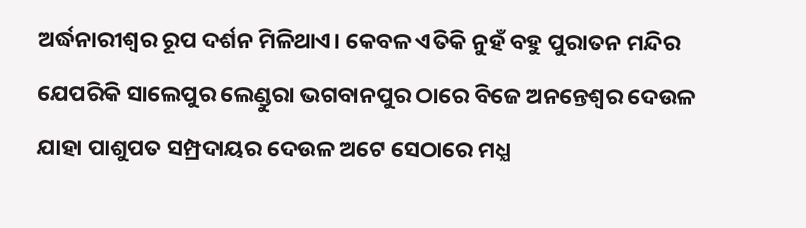ଅର୍ଦ୍ଧନାରୀଶ୍ୱର ରୂପ ଦର୍ଶନ ମିଳିଥାଏ। କେବଳ ଏତିକି ନୁହଁ ବହୁ ପୁରାତନ ମନ୍ଦିର ଯେପରିକି ସାଲେପୁର ଲେଣ୍ଡୁରା ଭଗବାନପୁର ଠାରେ ବିଜେ ଅନନ୍ତେଶ୍ବର ଦେଉଳ ଯାହା ପାଶୁପତ ସମ୍ପ୍ରଦାୟର ଦେଉଳ ଅଟେ ସେଠାରେ ମଧ୍ଯ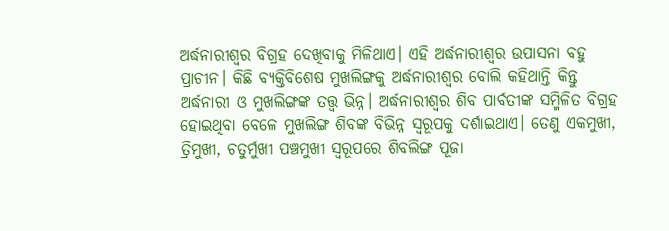ଅର୍ଦ୍ଧନାରୀଶ୍ୱର ବିଗ୍ରହ ଦେଖିବାକୁ ମିଳିଥାଏ। ଏହି ଅର୍ଦ୍ଧନାରୀଶ୍ୱର ଉପାସନା ବହୁ ପ୍ରାଚୀନ। କିଛି ବ୍ୟକ୍ତିବିଶେଷ ମୁଖଲିଙ୍ଗକୁ ଅର୍ଦ୍ଧନାରୀଶ୍ୱର ବୋଲି କହିଥାନ୍ତି କିନ୍ତୁ ଅର୍ଦ୍ଧନାରୀ ଓ ମୁଖଲିଙ୍ଗଙ୍କ ତତ୍ତ୍ଵ ଭିନ୍ନ। ଅର୍ଦ୍ଧନାରୀଶ୍ୱର ଶିବ ପାର୍ବତୀଙ୍କ ସମ୍ମିଳିତ ବିଗ୍ରହ ହୋଇଥିବା ବେଳେ ମୁଖଲିଙ୍ଗ ଶିବଙ୍କ ବିଭିନ୍ନ ସ୍ଵରୂପକୁ ଦର୍ଶାଇଥାଏ। ତେଣୁ ଏକମୁଖୀ, ତ୍ରିମୁଖୀ, ଚତୁର୍ମୁଖୀ ପଞ୍ଚମୁଖୀ ସ୍ଵରୂପରେ ଶିବଲିଙ୍ଗ ପୂଜା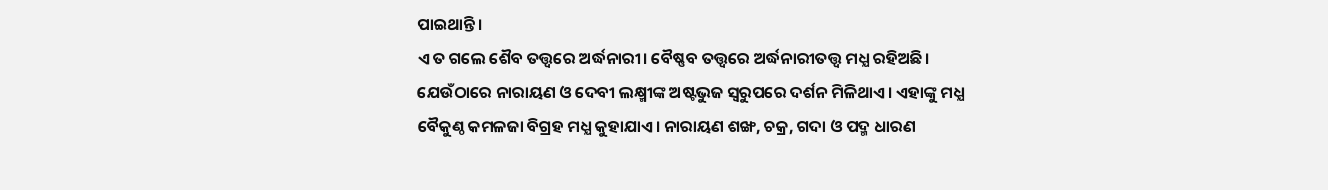ପାଇଥାନ୍ତି।
ଏ ତ ଗଲେ ଶୈବ ତତ୍ତ୍ଵରେ ଅର୍ଦ୍ଧନାରୀ। ବୈଷ୍ଣବ ତତ୍ତ୍ଵରେ ଅର୍ଦ୍ଧନାରୀତତ୍ତ୍ଵ ମଧ୍ଯ ରହିଅଛି। ଯେଉଁଠାରେ ନାରାୟଣ ଓ ଦେବୀ ଲକ୍ଷ୍ମୀଙ୍କ ଅଷ୍ଟଭୁଜ ସ୍ଵରୁପରେ ଦର୍ଶନ ମିଳିଥାଏ। ଏହାଙ୍କୁ ମଧ୍ଯ ବୈକୁଣ୍ଠ କମଳଜା ବିଗ୍ରହ ମଧ୍ଯ କୁହାଯାଏ। ନାରାୟଣ ଶଙ୍ଖ, ଚକ୍ର, ଗଦା ଓ ପଦ୍ମ ଧାରଣ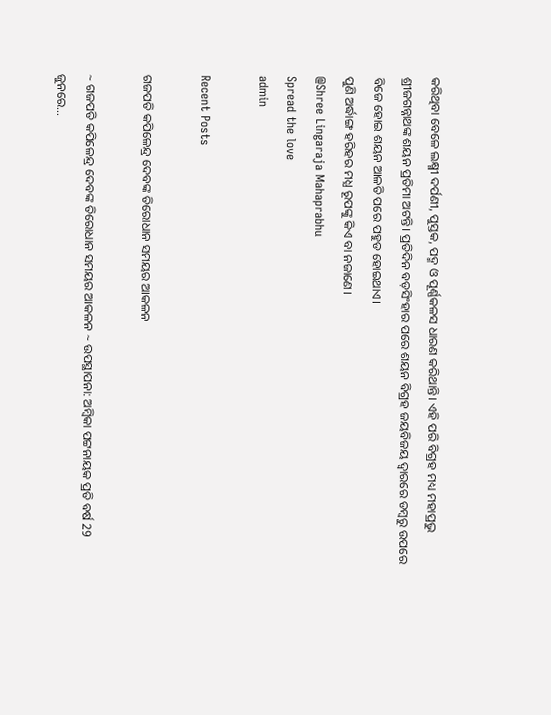କରିଥିବା ବେଳେ ଲକ୍ଷ୍ମୀ ଦର୍ପଣୀ, ପୁସ୍ତକ, ପଦ୍ମ ଓ ପୂର୍ଣ୍ଣକଳସ ଧାରଣ କରିଥାନ୍ତି। ଏହି ପରି ବିଗ୍ରହ ମଧ୍ୟ ମହାପ୍ରଭୁ ଶ୍ରୀଜଗନ୍ନାଥଙ୍କ ଶୟନ ପ୍ରତିମା ଅଟନ୍ତି। ପ୍ରତିଦିନ ବଡ଼ସିଂହାର ପରେ ଶୟନ ବିଗ୍ରହ ଜୟବିଜୟ ଦ୍ଵାରରେ ଡମ୍ବରୁ ଉପରେ ବିଜେ ହୋଇ ଶୟନ ଆଳତି ପରେ ପହୁଡ ହୋଇଥାଏ।
ପୁଣି ଅର୍ଦ୍ଧାଙ୍ଗ ହରିହର ମଧ୍ଯ ରୂପଙ୍କୁ କିଏ ବା ନଜାଣେ।
@Shree Lingaraja Mahaprabhu
Spread the love
admin

Recent Posts

ଗଜପତି କପିଳେନ୍ଦ୍ର ଦେବଙ୍କ ତିରୋଧାନ ସମୟର ଆକଳନ

~ ଗଜପତି କପିଳେନ୍ଦ୍ର ଦେବଙ୍କ ତିରୋଧାନ ସମୟର ଆକଳନ ~ ଉପସ୍ଥାପନା: ଅମ୍ବିକା ପଟ୍ଟନାୟକ ପ୍ରତି ବର୍ଷ 29 ଜୁନରେ…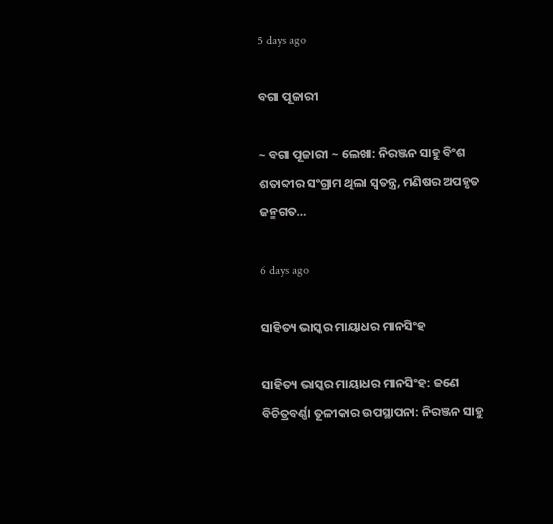5 days ago

ବଗା ପୂଜାରୀ

~ ବଗା ପୂଜାରୀ ~ ଲେଖା: ନିରଞ୍ଜନ ସାହୁ ବିଂଶ ଶତାବ୍ଦୀର ସଂଗ୍ରାମ ଥିଲା ସ୍ଵତନ୍ତ୍ର, ମଣିଷର ଅପହୃତ ଜନ୍ମଗତ…

6 days ago

ସାହିତ୍ୟ ଭାସ୍କର ମାୟାଧର ମାନସିଂହ

ସାହିତ୍ୟ ଭାସ୍କର ମାୟାଧର ମାନସିଂହ: ଜଣେ ବିଚିତ୍ରବର୍ଣ୍ଣା ତୂଳୀକାର ଉପସ୍ଥାପନା: ନିରଞ୍ଜନ ସାହୁ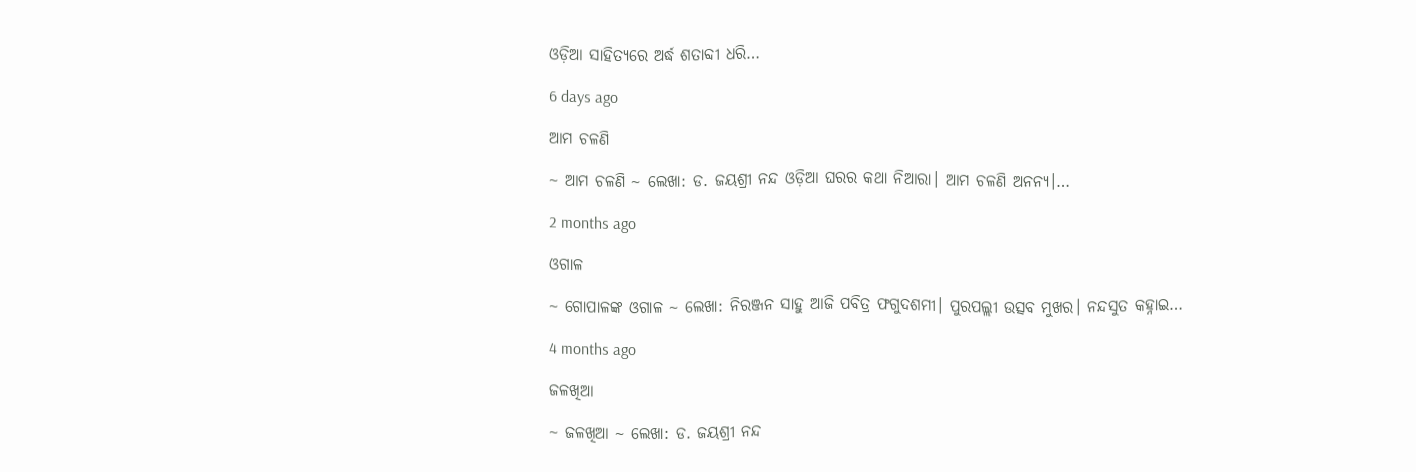ଓଡ଼ିଆ ସାହିତ୍ୟରେ ଅର୍ଦ୍ଧ ଶତାବ୍ଦୀ ଧରି…

6 days ago

ଆମ ଚଳଣି

~ ଆମ ଚଳଣି ~ ଲେଖା: ଡ. ଜୟଶ୍ରୀ ନନ୍ଦ ଓଡ଼ିଆ ଘରର କଥା ନିଆରା। ଆମ ଚଳଣି ଅନନ୍ୟ।…

2 months ago

ଓଗାଳ

~ ଗୋପାଳଙ୍କ ଓଗାଳ ~ ଲେଖା: ନିରଞ୍ଜନ ସାହୁ ଆଜି ପବିତ୍ର ଫଗୁଦଶମୀ। ପୁରପଲ୍ଲୀ ଉତ୍ସବ ମୁଖର। ନନ୍ଦସୁତ କହ୍ନାଇ…

4 months ago

ଜଳଖିଆ

~ ଜଳଖିଆ ~ ଲେଖା: ଡ. ଜୟଶ୍ରୀ ନନ୍ଦ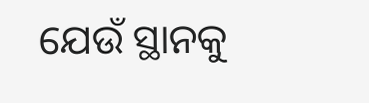ଯେଉଁ ସ୍ଥାନକୁ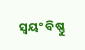ସ୍ବୟଂ ବିଷ୍ଣୁ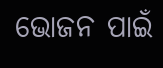ଭୋଜନ ପାଇଁ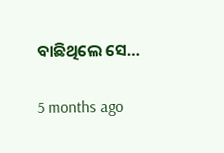ବାଛିଥିଲେ ସେ…

5 months ago